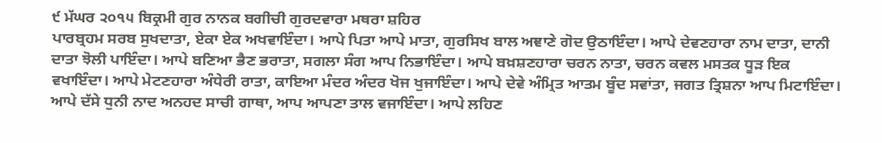੯ ਮੱਘਰ ੨੦੧੫ ਬਿਕ੍ਰਮੀ ਗੁਰ ਨਾਨਕ ਬਗੀਚੀ ਗੁਰਦਵਾਰਾ ਮਥਰਾ ਸ਼ਹਿਰ
ਪਾਰਬ੍ਰਹਮ ਸਰਬ ਸੁਖਦਾਤਾ, ਏਕਾ ਏਕ ਅਖਵਾਇੰਦਾ। ਆਪੇ ਪਿਤਾ ਆਪੇ ਮਾਤਾ, ਗੁਰਸਿਖ ਬਾਲ ਅਞਾਣੇ ਗੋਦ ਉਠਾਇੰਦਾ। ਆਪੇ ਦੇਵਣਹਾਰਾ ਨਾਮ ਦਾਤਾ, ਦਾਨੀ ਦਾਤਾ ਝੋਲੀ ਪਾਇੰਦਾ। ਆਪੇ ਬਣਿਆ ਭੈਣ ਭਰਾਤਾ, ਸਗਲਾ ਸੰਗ ਆਪ ਨਿਭਾਇੰਦਾ। ਆਪੇ ਬਖ਼ਸ਼ਣਹਾਰਾ ਚਰਨ ਨਾਤਾ, ਚਰਨ ਕਵਲ ਮਸਤਕ ਧੂੜ ਇਕ ਵਖਾਇੰਦਾ। ਆਪੇ ਮੇਟਣਹਾਰਾ ਅੰਧੇਰੀ ਰਾਤਾ, ਕਾਇਆ ਮੰਦਰ ਅੰਦਰ ਖੋਜ ਖੁਜਾਇੰਦਾ। ਆਪੇ ਦੇਵੇ ਅੰਮ੍ਰਿਤ ਆਤਮ ਬੂੰਦ ਸਵਾਂਤਾ, ਜਗਤ ਤ੍ਰਿਸ਼ਨਾ ਆਪ ਮਿਟਾਇੰਦਾ। ਆਪੇ ਦੱਸੇ ਧੁਨੀ ਨਾਦ ਅਨਹਦ ਸਾਚੀ ਗਾਥਾ, ਆਪ ਆਪਣਾ ਤਾਲ ਵਜਾਇੰਦਾ। ਆਪੇ ਲਹਿਣ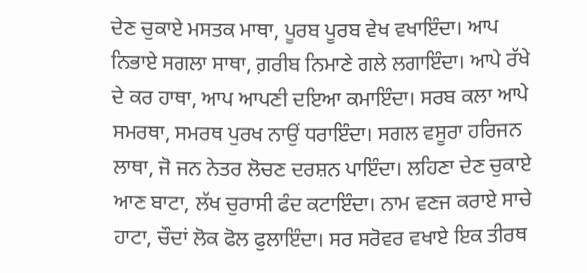ਦੇਣ ਚੁਕਾਏ ਮਸਤਕ ਮਾਥਾ, ਪੂਰਬ ਪੂਰਬ ਵੇਖ ਵਖਾਇੰਦਾ। ਆਪ ਨਿਭਾਏ ਸਗਲਾ ਸਾਥਾ, ਗ਼ਰੀਬ ਨਿਮਾਣੇ ਗਲੇ ਲਗਾਇੰਦਾ। ਆਪੇ ਰੱਖੇ ਦੇ ਕਰ ਹਾਥਾ, ਆਪ ਆਪਣੀ ਦਇਆ ਕਮਾਇੰਦਾ। ਸਰਬ ਕਲਾ ਆਪੇ ਸਮਰਥਾ, ਸਮਰਥ ਪੁਰਖ ਨਾਉਂ ਧਰਾਇੰਦਾ। ਸਗਲ ਵਸੂਰਾ ਹਰਿਜਨ ਲਾਥਾ, ਜੋ ਜਨ ਨੇਤਰ ਲੋਚਣ ਦਰਸ਼ਨ ਪਾਇੰਦਾ। ਲਹਿਣਾ ਦੇਣ ਚੁਕਾਏ ਆਣ ਬਾਟਾ, ਲੱਖ ਚੁਰਾਸੀ ਫੰਦ ਕਟਾਇੰਦਾ। ਨਾਮ ਵਣਜ ਕਰਾਏ ਸਾਚੇ ਹਾਟਾ, ਚੌਦਾਂ ਲੋਕ ਫੋਲ ਫੁਲਾਇੰਦਾ। ਸਰ ਸਰੋਵਰ ਵਖਾਏ ਇਕ ਤੀਰਥ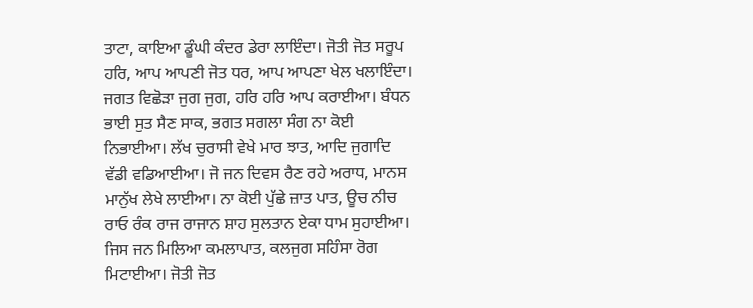ਤਾਟਾ, ਕਾਇਆ ਡੂੰਘੀ ਕੰਦਰ ਡੇਰਾ ਲਾਇੰਦਾ। ਜੋਤੀ ਜੋਤ ਸਰੂਪ ਹਰਿ, ਆਪ ਆਪਣੀ ਜੋਤ ਧਰ, ਆਪ ਆਪਣਾ ਖੇਲ ਖਲਾਇੰਦਾ। ਜਗਤ ਵਿਛੋੜਾ ਜੁਗ ਜੁਗ, ਹਰਿ ਹਰਿ ਆਪ ਕਰਾਈਆ। ਬੰਧਨ ਭਾਈ ਸੁਤ ਸੈਣ ਸਾਕ, ਭਗਤ ਸਗਲਾ ਸੰਗ ਨਾ ਕੋਈ ਨਿਭਾਈਆ। ਲੱਖ ਚੁਰਾਸੀ ਵੇਖੇ ਮਾਰ ਝਾਤ, ਆਦਿ ਜੁਗਾਦਿ ਵੱਡੀ ਵਡਿਆਈਆ। ਜੋ ਜਨ ਦਿਵਸ ਰੈਣ ਰਹੇ ਅਰਾਧ, ਮਾਨਸ ਮਾਨੁੱਖ ਲੇਖੇ ਲਾਈਆ। ਨਾ ਕੋਈ ਪੁੱਛੇ ਜ਼ਾਤ ਪਾਤ, ਊਚ ਨੀਚ ਰਾਓ ਰੰਕ ਰਾਜ ਰਾਜਾਨ ਸ਼ਾਹ ਸੁਲਤਾਨ ਏਕਾ ਧਾਮ ਸੁਹਾਈਆ। ਜਿਸ ਜਨ ਮਿਲਿਆ ਕਮਲਾਪਾਤ, ਕਲਜੁਗ ਸਹਿੰਸਾ ਰੋਗ ਮਿਟਾਈਆ। ਜੋਤੀ ਜੋਤ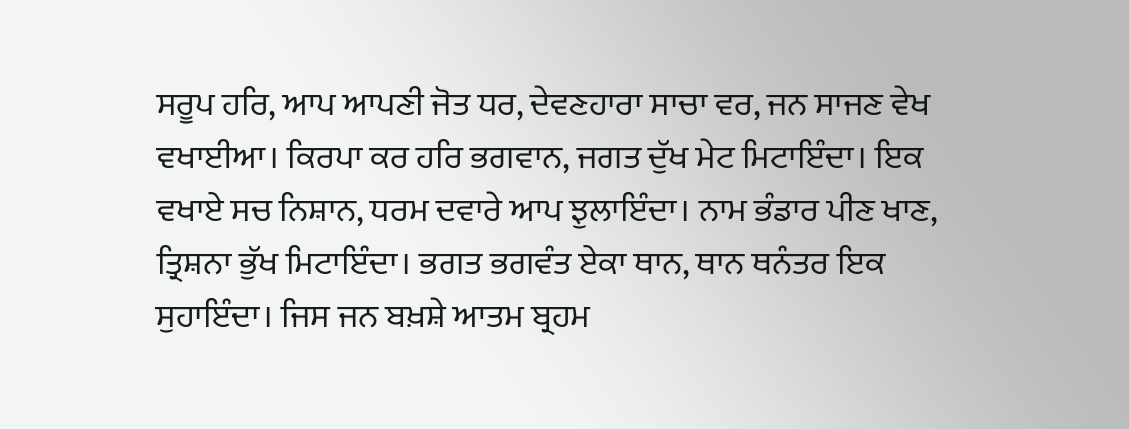ਸਰੂਪ ਹਰਿ, ਆਪ ਆਪਣੀ ਜੋਤ ਧਰ, ਦੇਵਣਹਾਰਾ ਸਾਚਾ ਵਰ, ਜਨ ਸਾਜਣ ਵੇਖ ਵਖਾਈਆ। ਕਿਰਪਾ ਕਰ ਹਰਿ ਭਗਵਾਨ, ਜਗਤ ਦੁੱਖ ਮੇਟ ਮਿਟਾਇੰਦਾ। ਇਕ ਵਖਾਏ ਸਚ ਨਿਸ਼ਾਨ, ਧਰਮ ਦਵਾਰੇ ਆਪ ਝੁਲਾਇੰਦਾ। ਨਾਮ ਭੰਡਾਰ ਪੀਣ ਖਾਣ, ਤ੍ਰਿਸ਼ਨਾ ਭੁੱਖ ਮਿਟਾਇੰਦਾ। ਭਗਤ ਭਗਵੰਤ ਏਕਾ ਥਾਨ, ਥਾਨ ਥਨੰਤਰ ਇਕ ਸੁਹਾਇੰਦਾ। ਜਿਸ ਜਨ ਬਖ਼ਸ਼ੇ ਆਤਮ ਬ੍ਰਹਮ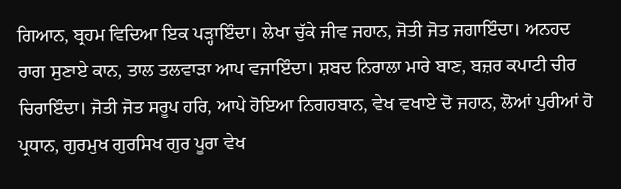ਗਿਆਨ, ਬ੍ਰਹਮ ਵਿਦਿਆ ਇਕ ਪੜ੍ਹਾਇੰਦਾ। ਲੇਖਾ ਚੁੱਕੇ ਜੀਵ ਜਹਾਨ, ਜੋਤੀ ਜੋਤ ਜਗਾਇੰਦਾ। ਅਨਹਦ ਰਾਗ ਸੁਣਾਏ ਕਾਨ, ਤਾਲ ਤਲਵਾੜਾ ਆਪ ਵਜਾਇੰਦਾ। ਸ਼ਬਦ ਨਿਰਾਲਾ ਮਾਰੇ ਬਾਣ, ਬਜ਼ਰ ਕਪਾਟੀ ਚੀਰ ਚਿਰਾਇੰਦਾ। ਜੋਤੀ ਜੋਤ ਸਰੂਪ ਹਰਿ, ਆਪੇ ਹੋਇਆ ਨਿਗਹਬਾਨ, ਵੇਖ ਵਖਾਏ ਦੋ ਜਹਾਨ, ਲੋਆਂ ਪੁਰੀਆਂ ਹੋ ਪ੍ਰਧਾਨ, ਗੁਰਮੁਖ ਗੁਰਸਿਖ ਗੁਰ ਪੂਰਾ ਵੇਖ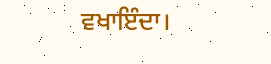ਵਖਾਇੰਦਾ।